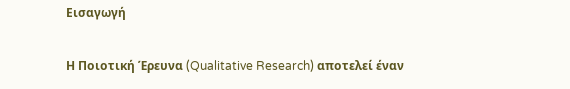Εισαγωγή

Η Ποιοτική Έρευνα (Qualitative Research) αποτελεί έναν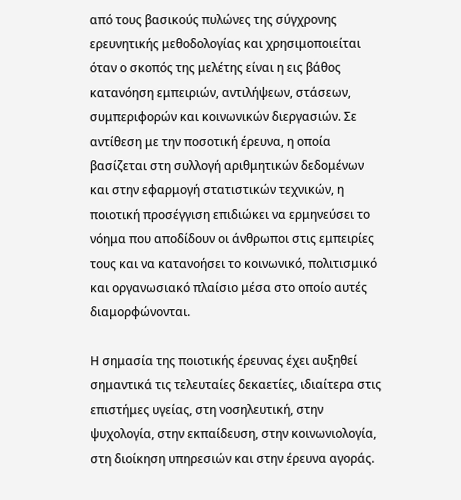από τους βασικούς πυλώνες της σύγχρονης ερευνητικής μεθοδολογίας και χρησιμοποιείται όταν ο σκοπός της μελέτης είναι η εις βάθος κατανόηση εμπειριών, αντιλήψεων, στάσεων, συμπεριφορών και κοινωνικών διεργασιών. Σε αντίθεση με την ποσοτική έρευνα, η οποία βασίζεται στη συλλογή αριθμητικών δεδομένων και στην εφαρμογή στατιστικών τεχνικών, η ποιοτική προσέγγιση επιδιώκει να ερμηνεύσει το νόημα που αποδίδουν οι άνθρωποι στις εμπειρίες τους και να κατανοήσει το κοινωνικό, πολιτισμικό και οργανωσιακό πλαίσιο μέσα στο οποίο αυτές διαμορφώνονται.

Η σημασία της ποιοτικής έρευνας έχει αυξηθεί σημαντικά τις τελευταίες δεκαετίες, ιδιαίτερα στις επιστήμες υγείας, στη νοσηλευτική, στην ψυχολογία, στην εκπαίδευση, στην κοινωνιολογία, στη διοίκηση υπηρεσιών και στην έρευνα αγοράς.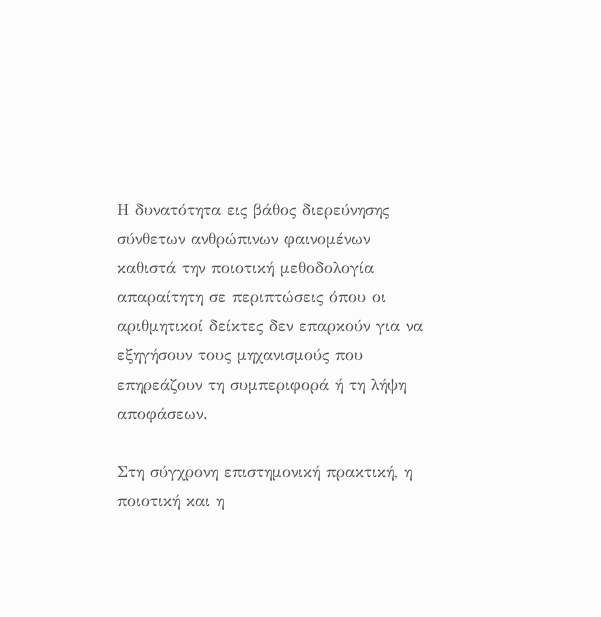Η δυνατότητα εις βάθος διερεύνησης σύνθετων ανθρώπινων φαινομένων καθιστά την ποιοτική μεθοδολογία απαραίτητη σε περιπτώσεις όπου οι αριθμητικοί δείκτες δεν επαρκούν για να εξηγήσουν τους μηχανισμούς που επηρεάζουν τη συμπεριφορά ή τη λήψη αποφάσεων.

Στη σύγχρονη επιστημονική πρακτική, η ποιοτική και η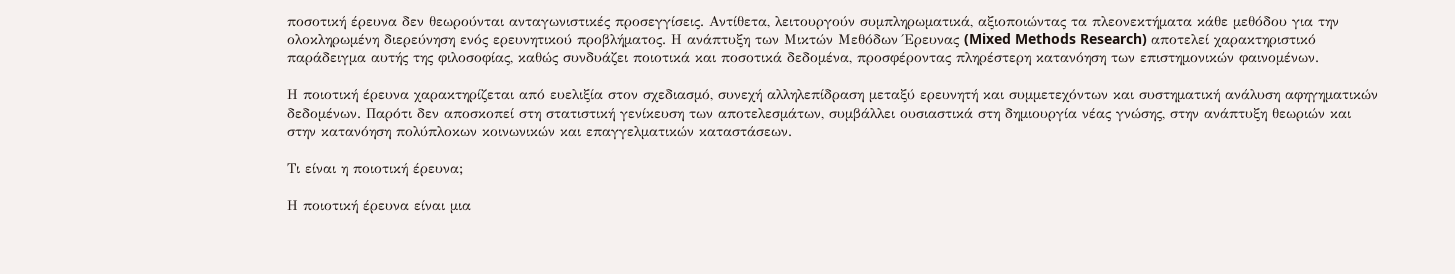ποσοτική έρευνα δεν θεωρούνται ανταγωνιστικές προσεγγίσεις. Αντίθετα, λειτουργούν συμπληρωματικά, αξιοποιώντας τα πλεονεκτήματα κάθε μεθόδου για την ολοκληρωμένη διερεύνηση ενός ερευνητικού προβλήματος. Η ανάπτυξη των Μικτών Μεθόδων Έρευνας (Mixed Methods Research) αποτελεί χαρακτηριστικό παράδειγμα αυτής της φιλοσοφίας, καθώς συνδυάζει ποιοτικά και ποσοτικά δεδομένα, προσφέροντας πληρέστερη κατανόηση των επιστημονικών φαινομένων.

Η ποιοτική έρευνα χαρακτηρίζεται από ευελιξία στον σχεδιασμό, συνεχή αλληλεπίδραση μεταξύ ερευνητή και συμμετεχόντων και συστηματική ανάλυση αφηγηματικών δεδομένων. Παρότι δεν αποσκοπεί στη στατιστική γενίκευση των αποτελεσμάτων, συμβάλλει ουσιαστικά στη δημιουργία νέας γνώσης, στην ανάπτυξη θεωριών και στην κατανόηση πολύπλοκων κοινωνικών και επαγγελματικών καταστάσεων.

Τι είναι η ποιοτική έρευνα;

Η ποιοτική έρευνα είναι μια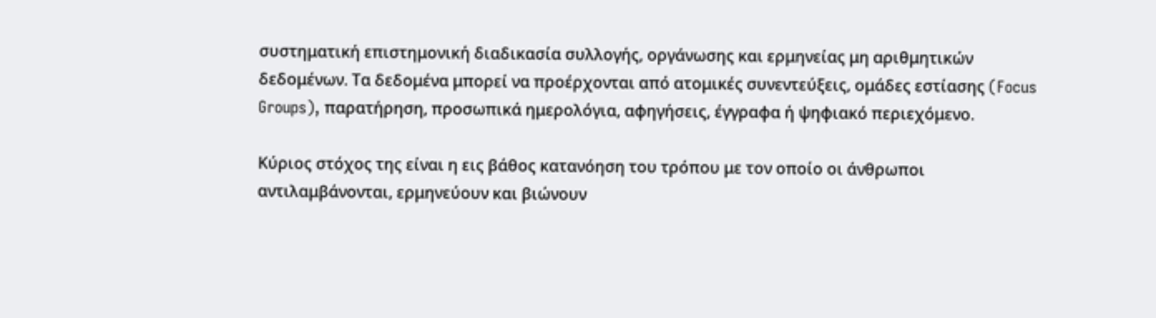συστηματική επιστημονική διαδικασία συλλογής, οργάνωσης και ερμηνείας μη αριθμητικών δεδομένων. Τα δεδομένα μπορεί να προέρχονται από ατομικές συνεντεύξεις, ομάδες εστίασης (Focus Groups), παρατήρηση, προσωπικά ημερολόγια, αφηγήσεις, έγγραφα ή ψηφιακό περιεχόμενο.

Κύριος στόχος της είναι η εις βάθος κατανόηση του τρόπου με τον οποίο οι άνθρωποι αντιλαμβάνονται, ερμηνεύουν και βιώνουν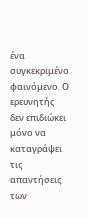ένα συγκεκριμένο φαινόμενο. Ο ερευνητής δεν επιδιώκει μόνο να καταγράψει τις απαντήσεις των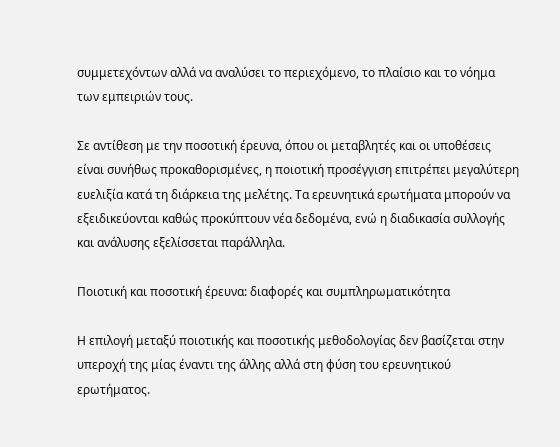συμμετεχόντων αλλά να αναλύσει το περιεχόμενο, το πλαίσιο και το νόημα των εμπειριών τους.

Σε αντίθεση με την ποσοτική έρευνα, όπου οι μεταβλητές και οι υποθέσεις είναι συνήθως προκαθορισμένες, η ποιοτική προσέγγιση επιτρέπει μεγαλύτερη ευελιξία κατά τη διάρκεια της μελέτης. Τα ερευνητικά ερωτήματα μπορούν να εξειδικεύονται καθώς προκύπτουν νέα δεδομένα, ενώ η διαδικασία συλλογής και ανάλυσης εξελίσσεται παράλληλα.

Ποιοτική και ποσοτική έρευνα: διαφορές και συμπληρωματικότητα

Η επιλογή μεταξύ ποιοτικής και ποσοτικής μεθοδολογίας δεν βασίζεται στην υπεροχή της μίας έναντι της άλλης αλλά στη φύση του ερευνητικού ερωτήματος.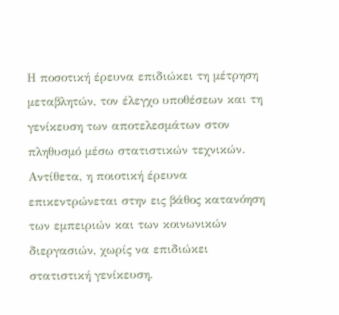Η ποσοτική έρευνα επιδιώκει τη μέτρηση μεταβλητών, τον έλεγχο υποθέσεων και τη γενίκευση των αποτελεσμάτων στον πληθυσμό μέσω στατιστικών τεχνικών. Αντίθετα, η ποιοτική έρευνα επικεντρώνεται στην εις βάθος κατανόηση των εμπειριών και των κοινωνικών διεργασιών, χωρίς να επιδιώκει στατιστική γενίκευση.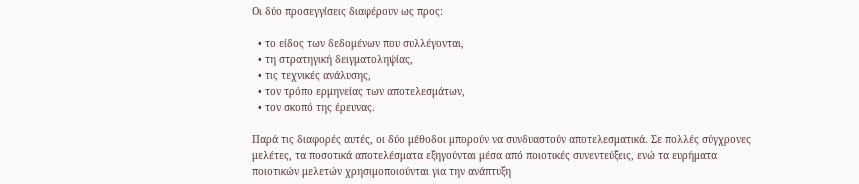Οι δύο προσεγγίσεις διαφέρουν ως προς:

  • το είδος των δεδομένων που συλλέγονται,
  • τη στρατηγική δειγματοληψίας,
  • τις τεχνικές ανάλυσης,
  • τον τρόπο ερμηνείας των αποτελεσμάτων,
  • τον σκοπό της έρευνας.

Παρά τις διαφορές αυτές, οι δύο μέθοδοι μπορούν να συνδυαστούν αποτελεσματικά. Σε πολλές σύγχρονες μελέτες, τα ποσοτικά αποτελέσματα εξηγούνται μέσα από ποιοτικές συνεντεύξεις, ενώ τα ευρήματα ποιοτικών μελετών χρησιμοποιούνται για την ανάπτυξη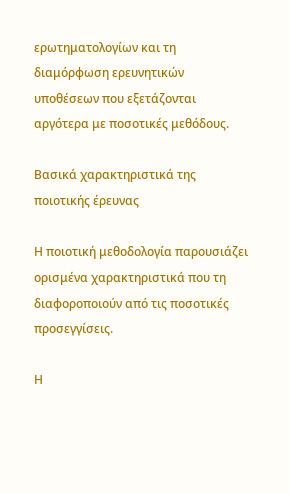ερωτηματολογίων και τη διαμόρφωση ερευνητικών υποθέσεων που εξετάζονται αργότερα με ποσοτικές μεθόδους.

Βασικά χαρακτηριστικά της ποιοτικής έρευνας

Η ποιοτική μεθοδολογία παρουσιάζει ορισμένα χαρακτηριστικά που τη διαφοροποιούν από τις ποσοτικές προσεγγίσεις.

Η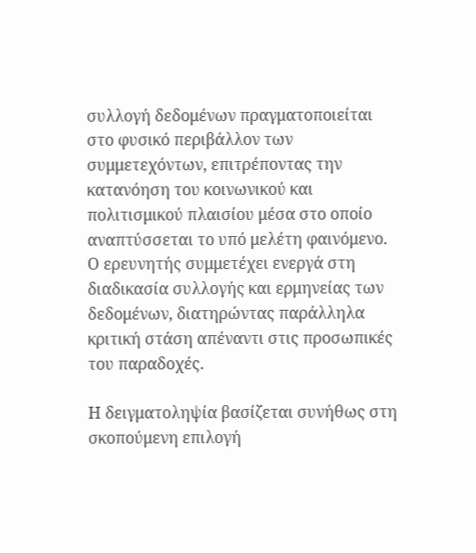συλλογή δεδομένων πραγματοποιείται στο φυσικό περιβάλλον των συμμετεχόντων, επιτρέποντας την κατανόηση του κοινωνικού και πολιτισμικού πλαισίου μέσα στο οποίο αναπτύσσεται το υπό μελέτη φαινόμενο. Ο ερευνητής συμμετέχει ενεργά στη διαδικασία συλλογής και ερμηνείας των δεδομένων, διατηρώντας παράλληλα κριτική στάση απέναντι στις προσωπικές του παραδοχές.

Η δειγματοληψία βασίζεται συνήθως στη σκοπούμενη επιλογή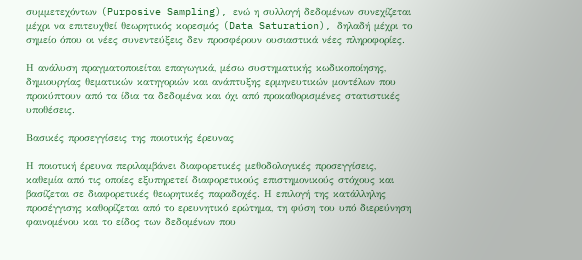συμμετεχόντων (Purposive Sampling), ενώ η συλλογή δεδομένων συνεχίζεται μέχρι να επιτευχθεί θεωρητικός κορεσμός (Data Saturation), δηλαδή μέχρι το σημείο όπου οι νέες συνεντεύξεις δεν προσφέρουν ουσιαστικά νέες πληροφορίες.

Η ανάλυση πραγματοποιείται επαγωγικά, μέσω συστηματικής κωδικοποίησης, δημιουργίας θεματικών κατηγοριών και ανάπτυξης ερμηνευτικών μοντέλων που προκύπτουν από τα ίδια τα δεδομένα και όχι από προκαθορισμένες στατιστικές υποθέσεις.

Βασικές προσεγγίσεις της ποιοτικής έρευνας

Η ποιοτική έρευνα περιλαμβάνει διαφορετικές μεθοδολογικές προσεγγίσεις, καθεμία από τις οποίες εξυπηρετεί διαφορετικούς επιστημονικούς στόχους και βασίζεται σε διαφορετικές θεωρητικές παραδοχές. Η επιλογή της κατάλληλης προσέγγισης καθορίζεται από το ερευνητικό ερώτημα, τη φύση του υπό διερεύνηση φαινομένου και το είδος των δεδομένων που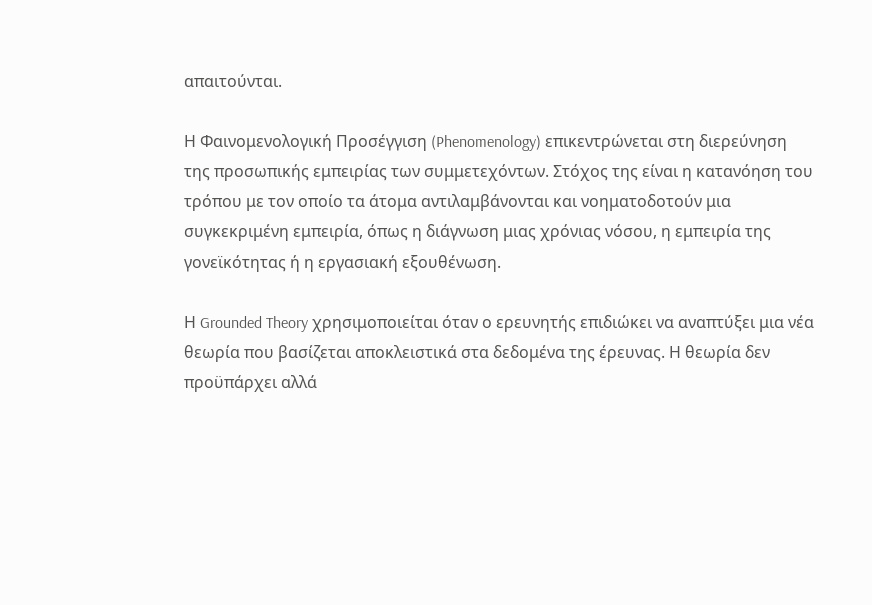απαιτούνται.

Η Φαινομενολογική Προσέγγιση (Phenomenology) επικεντρώνεται στη διερεύνηση της προσωπικής εμπειρίας των συμμετεχόντων. Στόχος της είναι η κατανόηση του τρόπου με τον οποίο τα άτομα αντιλαμβάνονται και νοηματοδοτούν μια συγκεκριμένη εμπειρία, όπως η διάγνωση μιας χρόνιας νόσου, η εμπειρία της γονεϊκότητας ή η εργασιακή εξουθένωση.

Η Grounded Theory χρησιμοποιείται όταν ο ερευνητής επιδιώκει να αναπτύξει μια νέα θεωρία που βασίζεται αποκλειστικά στα δεδομένα της έρευνας. Η θεωρία δεν προϋπάρχει αλλά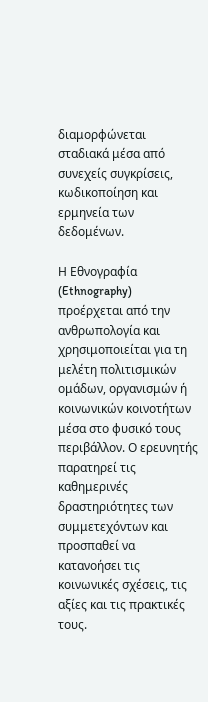διαμορφώνεται σταδιακά μέσα από συνεχείς συγκρίσεις, κωδικοποίηση και ερμηνεία των δεδομένων.

Η Εθνογραφία (Ethnography) προέρχεται από την ανθρωπολογία και χρησιμοποιείται για τη μελέτη πολιτισμικών ομάδων, οργανισμών ή κοινωνικών κοινοτήτων μέσα στο φυσικό τους περιβάλλον. Ο ερευνητής παρατηρεί τις καθημερινές δραστηριότητες των συμμετεχόντων και προσπαθεί να κατανοήσει τις κοινωνικές σχέσεις, τις αξίες και τις πρακτικές τους.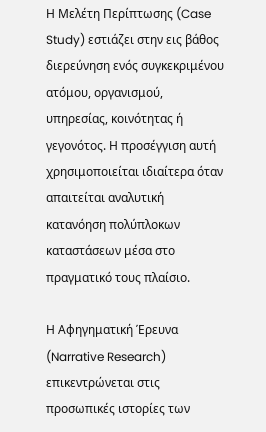Η Μελέτη Περίπτωσης (Case Study) εστιάζει στην εις βάθος διερεύνηση ενός συγκεκριμένου ατόμου, οργανισμού, υπηρεσίας, κοινότητας ή γεγονότος. Η προσέγγιση αυτή χρησιμοποιείται ιδιαίτερα όταν απαιτείται αναλυτική κατανόηση πολύπλοκων καταστάσεων μέσα στο πραγματικό τους πλαίσιο.

Η Αφηγηματική Έρευνα (Narrative Research) επικεντρώνεται στις προσωπικές ιστορίες των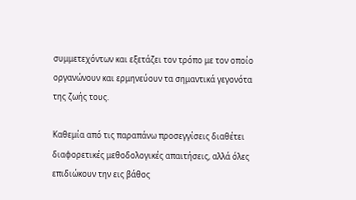συμμετεχόντων και εξετάζει τον τρόπο με τον οποίο οργανώνουν και ερμηνεύουν τα σημαντικά γεγονότα της ζωής τους.

Καθεμία από τις παραπάνω προσεγγίσεις διαθέτει διαφορετικές μεθοδολογικές απαιτήσεις, αλλά όλες επιδιώκουν την εις βάθος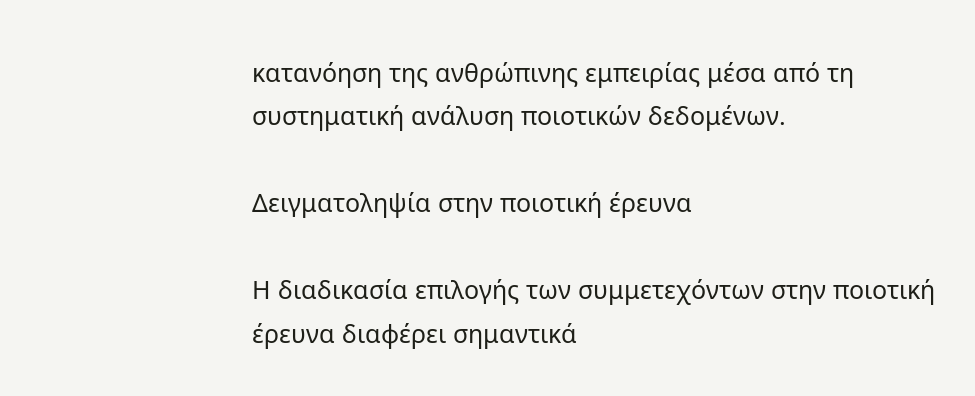κατανόηση της ανθρώπινης εμπειρίας μέσα από τη συστηματική ανάλυση ποιοτικών δεδομένων.

Δειγματοληψία στην ποιοτική έρευνα

Η διαδικασία επιλογής των συμμετεχόντων στην ποιοτική έρευνα διαφέρει σημαντικά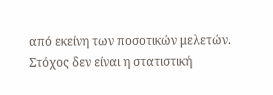από εκείνη των ποσοτικών μελετών. Στόχος δεν είναι η στατιστική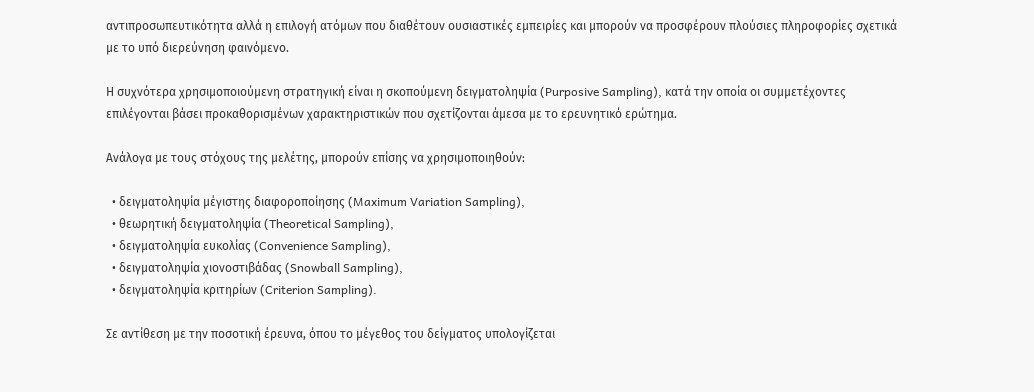αντιπροσωπευτικότητα αλλά η επιλογή ατόμων που διαθέτουν ουσιαστικές εμπειρίες και μπορούν να προσφέρουν πλούσιες πληροφορίες σχετικά με το υπό διερεύνηση φαινόμενο.

Η συχνότερα χρησιμοποιούμενη στρατηγική είναι η σκοπούμενη δειγματοληψία (Purposive Sampling), κατά την οποία οι συμμετέχοντες επιλέγονται βάσει προκαθορισμένων χαρακτηριστικών που σχετίζονται άμεσα με το ερευνητικό ερώτημα.

Ανάλογα με τους στόχους της μελέτης, μπορούν επίσης να χρησιμοποιηθούν:

  • δειγματοληψία μέγιστης διαφοροποίησης (Maximum Variation Sampling),
  • θεωρητική δειγματοληψία (Theoretical Sampling),
  • δειγματοληψία ευκολίας (Convenience Sampling),
  • δειγματοληψία χιονοστιβάδας (Snowball Sampling),
  • δειγματοληψία κριτηρίων (Criterion Sampling).

Σε αντίθεση με την ποσοτική έρευνα, όπου το μέγεθος του δείγματος υπολογίζεται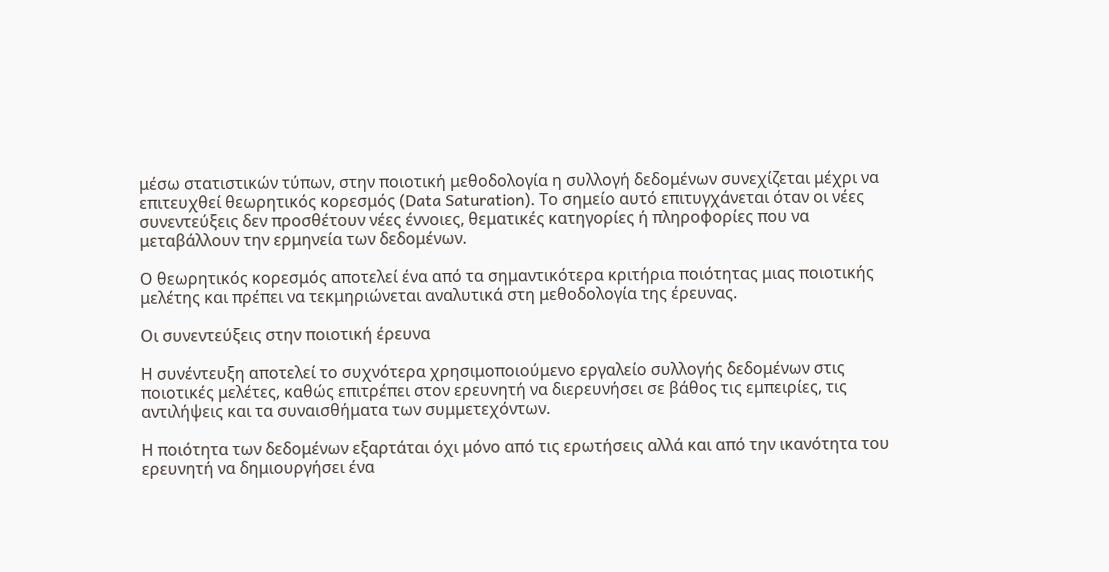μέσω στατιστικών τύπων, στην ποιοτική μεθοδολογία η συλλογή δεδομένων συνεχίζεται μέχρι να επιτευχθεί θεωρητικός κορεσμός (Data Saturation). Το σημείο αυτό επιτυγχάνεται όταν οι νέες συνεντεύξεις δεν προσθέτουν νέες έννοιες, θεματικές κατηγορίες ή πληροφορίες που να μεταβάλλουν την ερμηνεία των δεδομένων.

Ο θεωρητικός κορεσμός αποτελεί ένα από τα σημαντικότερα κριτήρια ποιότητας μιας ποιοτικής μελέτης και πρέπει να τεκμηριώνεται αναλυτικά στη μεθοδολογία της έρευνας.

Οι συνεντεύξεις στην ποιοτική έρευνα

Η συνέντευξη αποτελεί το συχνότερα χρησιμοποιούμενο εργαλείο συλλογής δεδομένων στις ποιοτικές μελέτες, καθώς επιτρέπει στον ερευνητή να διερευνήσει σε βάθος τις εμπειρίες, τις αντιλήψεις και τα συναισθήματα των συμμετεχόντων.

Η ποιότητα των δεδομένων εξαρτάται όχι μόνο από τις ερωτήσεις αλλά και από την ικανότητα του ερευνητή να δημιουργήσει ένα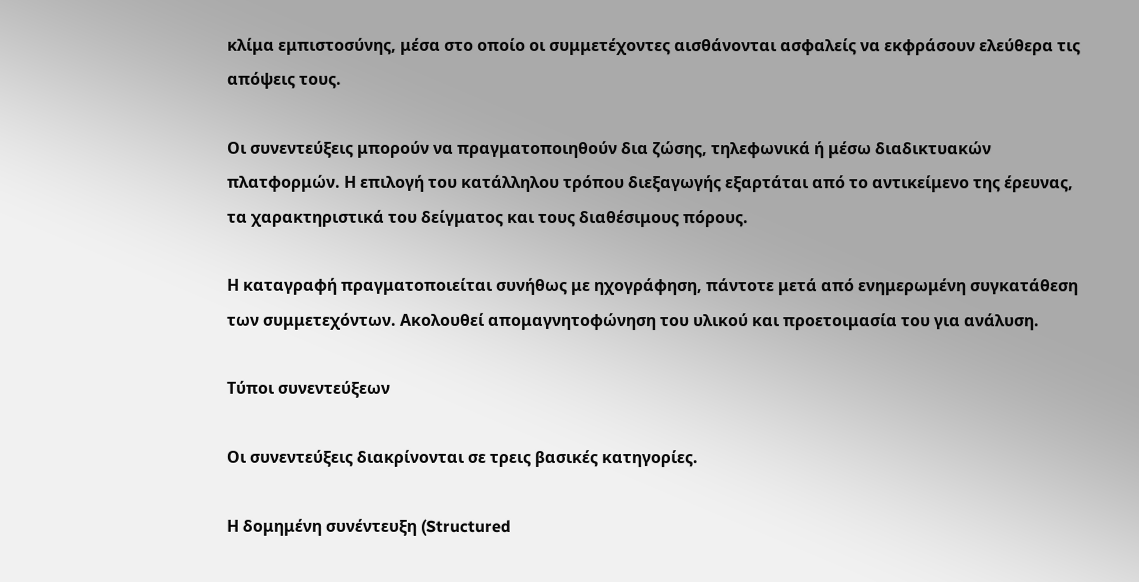κλίμα εμπιστοσύνης, μέσα στο οποίο οι συμμετέχοντες αισθάνονται ασφαλείς να εκφράσουν ελεύθερα τις απόψεις τους.

Οι συνεντεύξεις μπορούν να πραγματοποιηθούν δια ζώσης, τηλεφωνικά ή μέσω διαδικτυακών πλατφορμών. Η επιλογή του κατάλληλου τρόπου διεξαγωγής εξαρτάται από το αντικείμενο της έρευνας, τα χαρακτηριστικά του δείγματος και τους διαθέσιμους πόρους.

Η καταγραφή πραγματοποιείται συνήθως με ηχογράφηση, πάντοτε μετά από ενημερωμένη συγκατάθεση των συμμετεχόντων. Ακολουθεί απομαγνητοφώνηση του υλικού και προετοιμασία του για ανάλυση.

Τύποι συνεντεύξεων

Οι συνεντεύξεις διακρίνονται σε τρεις βασικές κατηγορίες.

Η δομημένη συνέντευξη (Structured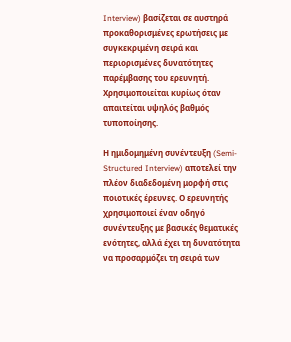Interview) βασίζεται σε αυστηρά προκαθορισμένες ερωτήσεις με συγκεκριμένη σειρά και περιορισμένες δυνατότητες παρέμβασης του ερευνητή. Χρησιμοποιείται κυρίως όταν απαιτείται υψηλός βαθμός τυποποίησης.

Η ημιδομημένη συνέντευξη (Semi-Structured Interview) αποτελεί την πλέον διαδεδομένη μορφή στις ποιοτικές έρευνες. Ο ερευνητής χρησιμοποιεί έναν οδηγό συνέντευξης με βασικές θεματικές ενότητες, αλλά έχει τη δυνατότητα να προσαρμόζει τη σειρά των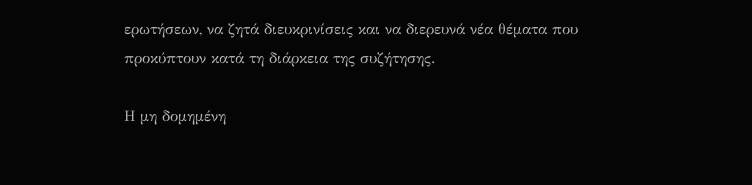ερωτήσεων, να ζητά διευκρινίσεις και να διερευνά νέα θέματα που προκύπτουν κατά τη διάρκεια της συζήτησης.

Η μη δομημένη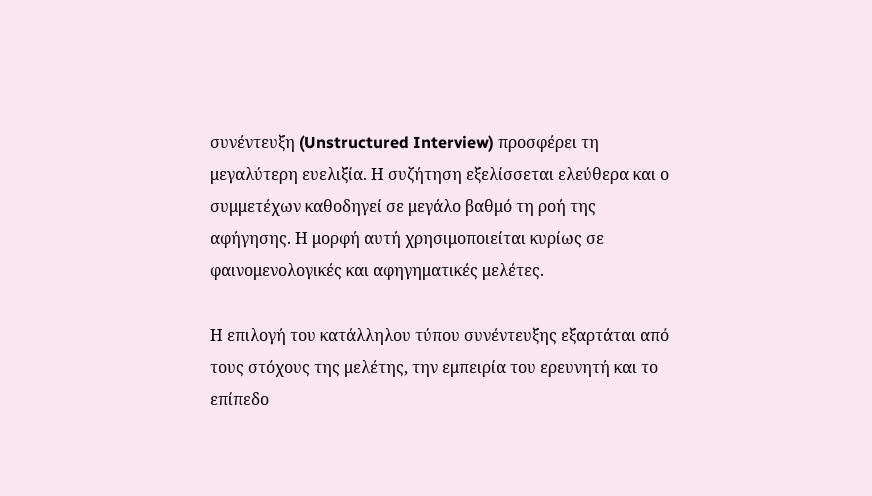συνέντευξη (Unstructured Interview) προσφέρει τη μεγαλύτερη ευελιξία. Η συζήτηση εξελίσσεται ελεύθερα και ο συμμετέχων καθοδηγεί σε μεγάλο βαθμό τη ροή της αφήγησης. Η μορφή αυτή χρησιμοποιείται κυρίως σε φαινομενολογικές και αφηγηματικές μελέτες.

Η επιλογή του κατάλληλου τύπου συνέντευξης εξαρτάται από τους στόχους της μελέτης, την εμπειρία του ερευνητή και το επίπεδο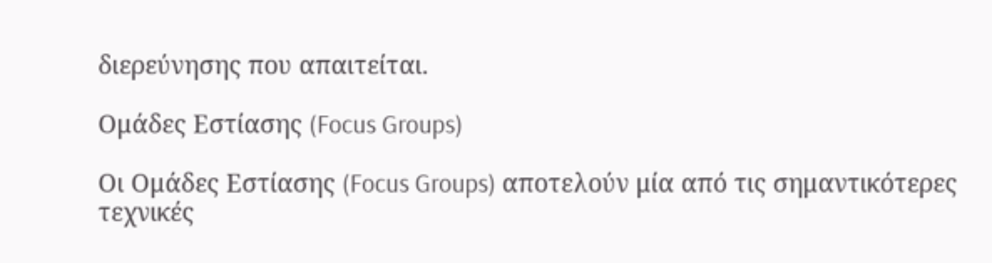διερεύνησης που απαιτείται.

Ομάδες Εστίασης (Focus Groups)

Οι Ομάδες Εστίασης (Focus Groups) αποτελούν μία από τις σημαντικότερες τεχνικές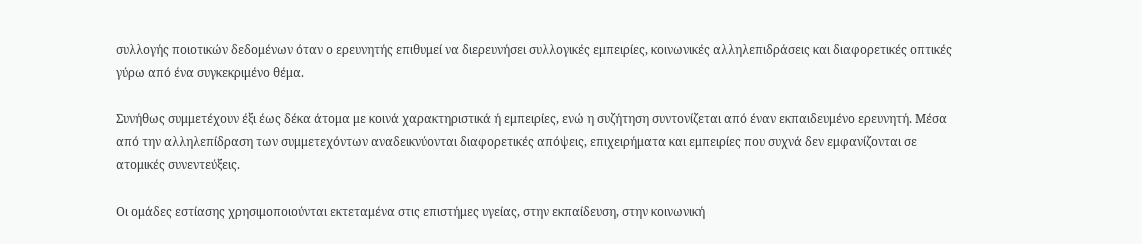συλλογής ποιοτικών δεδομένων όταν ο ερευνητής επιθυμεί να διερευνήσει συλλογικές εμπειρίες, κοινωνικές αλληλεπιδράσεις και διαφορετικές οπτικές γύρω από ένα συγκεκριμένο θέμα.

Συνήθως συμμετέχουν έξι έως δέκα άτομα με κοινά χαρακτηριστικά ή εμπειρίες, ενώ η συζήτηση συντονίζεται από έναν εκπαιδευμένο ερευνητή. Μέσα από την αλληλεπίδραση των συμμετεχόντων αναδεικνύονται διαφορετικές απόψεις, επιχειρήματα και εμπειρίες που συχνά δεν εμφανίζονται σε ατομικές συνεντεύξεις.

Οι ομάδες εστίασης χρησιμοποιούνται εκτεταμένα στις επιστήμες υγείας, στην εκπαίδευση, στην κοινωνική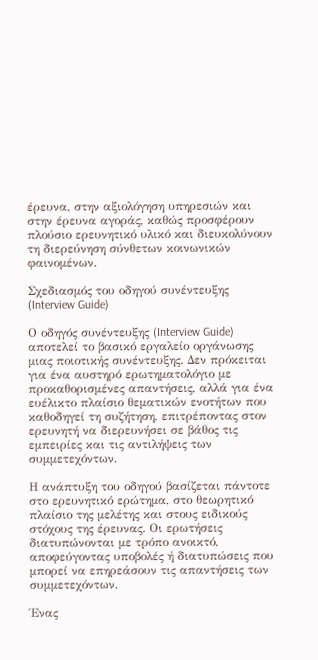έρευνα, στην αξιολόγηση υπηρεσιών και στην έρευνα αγοράς, καθώς προσφέρουν πλούσιο ερευνητικό υλικό και διευκολύνουν τη διερεύνηση σύνθετων κοινωνικών φαινομένων.

Σχεδιασμός του οδηγού συνέντευξης (Interview Guide)

Ο οδηγός συνέντευξης (Interview Guide) αποτελεί το βασικό εργαλείο οργάνωσης μιας ποιοτικής συνέντευξης. Δεν πρόκειται για ένα αυστηρό ερωτηματολόγιο με προκαθορισμένες απαντήσεις, αλλά για ένα ευέλικτο πλαίσιο θεματικών ενοτήτων που καθοδηγεί τη συζήτηση, επιτρέποντας στον ερευνητή να διερευνήσει σε βάθος τις εμπειρίες και τις αντιλήψεις των συμμετεχόντων.

Η ανάπτυξη του οδηγού βασίζεται πάντοτε στο ερευνητικό ερώτημα, στο θεωρητικό πλαίσιο της μελέτης και στους ειδικούς στόχους της έρευνας. Οι ερωτήσεις διατυπώνονται με τρόπο ανοικτό, αποφεύγοντας υποβολές ή διατυπώσεις που μπορεί να επηρεάσουν τις απαντήσεις των συμμετεχόντων.

Ένας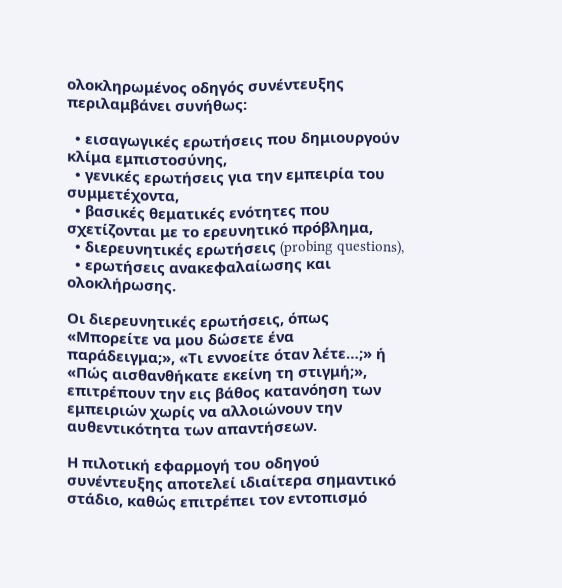ολοκληρωμένος οδηγός συνέντευξης περιλαμβάνει συνήθως:

  • εισαγωγικές ερωτήσεις που δημιουργούν κλίμα εμπιστοσύνης,
  • γενικές ερωτήσεις για την εμπειρία του συμμετέχοντα,
  • βασικές θεματικές ενότητες που σχετίζονται με το ερευνητικό πρόβλημα,
  • διερευνητικές ερωτήσεις (probing questions),
  • ερωτήσεις ανακεφαλαίωσης και ολοκλήρωσης.

Οι διερευνητικές ερωτήσεις, όπως «Μπορείτε να μου δώσετε ένα παράδειγμα;», «Τι εννοείτε όταν λέτε…;» ή «Πώς αισθανθήκατε εκείνη τη στιγμή;», επιτρέπουν την εις βάθος κατανόηση των εμπειριών χωρίς να αλλοιώνουν την αυθεντικότητα των απαντήσεων.

Η πιλοτική εφαρμογή του οδηγού συνέντευξης αποτελεί ιδιαίτερα σημαντικό στάδιο, καθώς επιτρέπει τον εντοπισμό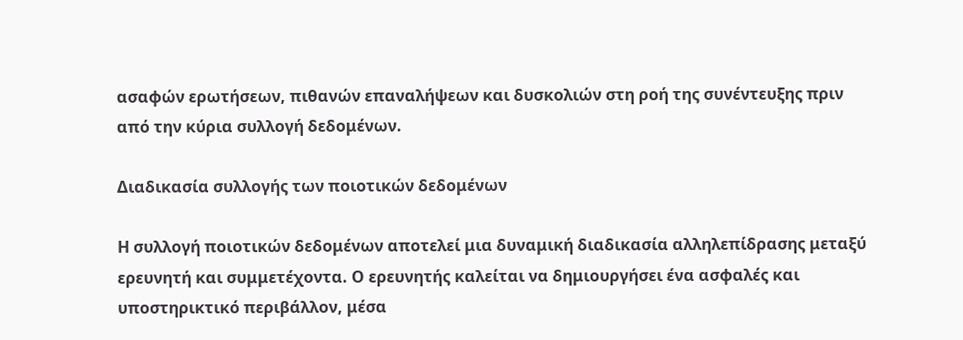ασαφών ερωτήσεων, πιθανών επαναλήψεων και δυσκολιών στη ροή της συνέντευξης πριν από την κύρια συλλογή δεδομένων.

Διαδικασία συλλογής των ποιοτικών δεδομένων

Η συλλογή ποιοτικών δεδομένων αποτελεί μια δυναμική διαδικασία αλληλεπίδρασης μεταξύ ερευνητή και συμμετέχοντα. Ο ερευνητής καλείται να δημιουργήσει ένα ασφαλές και υποστηρικτικό περιβάλλον, μέσα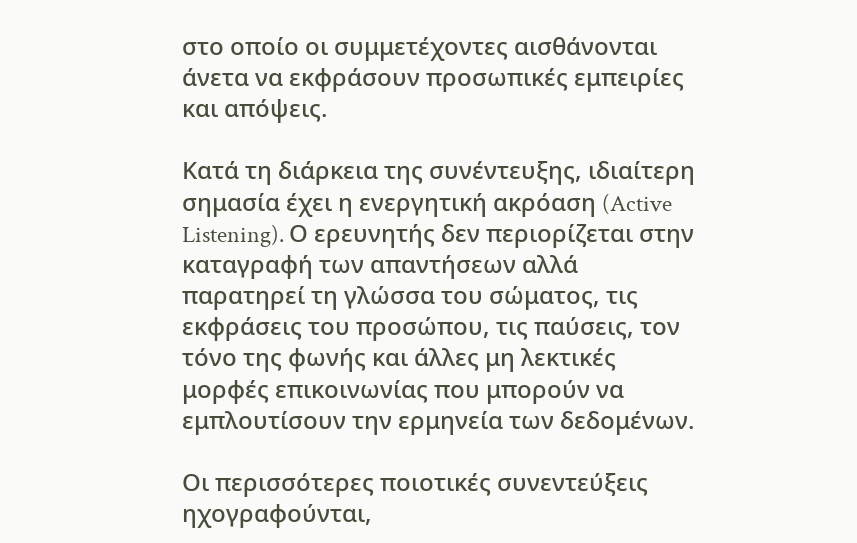στο οποίο οι συμμετέχοντες αισθάνονται άνετα να εκφράσουν προσωπικές εμπειρίες και απόψεις.

Κατά τη διάρκεια της συνέντευξης, ιδιαίτερη σημασία έχει η ενεργητική ακρόαση (Active Listening). Ο ερευνητής δεν περιορίζεται στην καταγραφή των απαντήσεων αλλά παρατηρεί τη γλώσσα του σώματος, τις εκφράσεις του προσώπου, τις παύσεις, τον τόνο της φωνής και άλλες μη λεκτικές μορφές επικοινωνίας που μπορούν να εμπλουτίσουν την ερμηνεία των δεδομένων.

Οι περισσότερες ποιοτικές συνεντεύξεις ηχογραφούνται,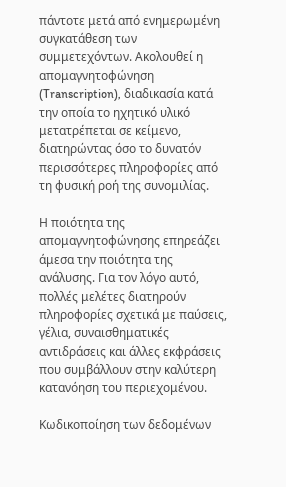πάντοτε μετά από ενημερωμένη συγκατάθεση των συμμετεχόντων. Ακολουθεί η απομαγνητοφώνηση (Transcription), διαδικασία κατά την οποία το ηχητικό υλικό μετατρέπεται σε κείμενο, διατηρώντας όσο το δυνατόν περισσότερες πληροφορίες από τη φυσική ροή της συνομιλίας.

Η ποιότητα της απομαγνητοφώνησης επηρεάζει άμεσα την ποιότητα της ανάλυσης. Για τον λόγο αυτό, πολλές μελέτες διατηρούν πληροφορίες σχετικά με παύσεις, γέλια, συναισθηματικές αντιδράσεις και άλλες εκφράσεις που συμβάλλουν στην καλύτερη κατανόηση του περιεχομένου.

Κωδικοποίηση των δεδομένων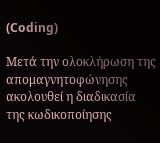(Coding)

Μετά την ολοκλήρωση της απομαγνητοφώνησης ακολουθεί η διαδικασία της κωδικοποίησης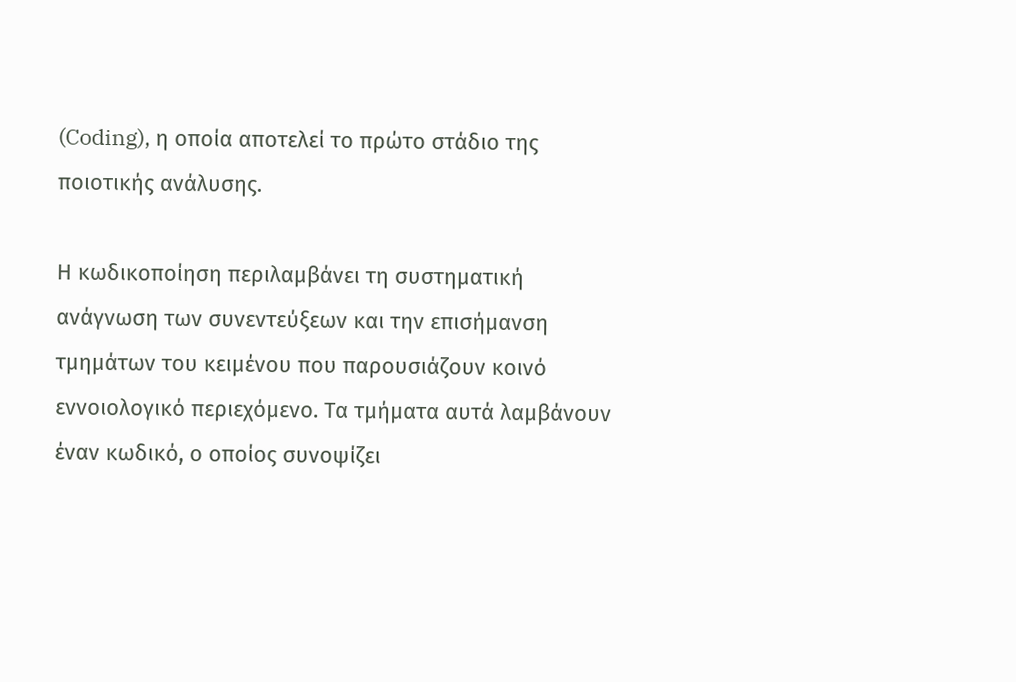(Coding), η οποία αποτελεί το πρώτο στάδιο της ποιοτικής ανάλυσης.

Η κωδικοποίηση περιλαμβάνει τη συστηματική ανάγνωση των συνεντεύξεων και την επισήμανση τμημάτων του κειμένου που παρουσιάζουν κοινό εννοιολογικό περιεχόμενο. Τα τμήματα αυτά λαμβάνουν έναν κωδικό, ο οποίος συνοψίζει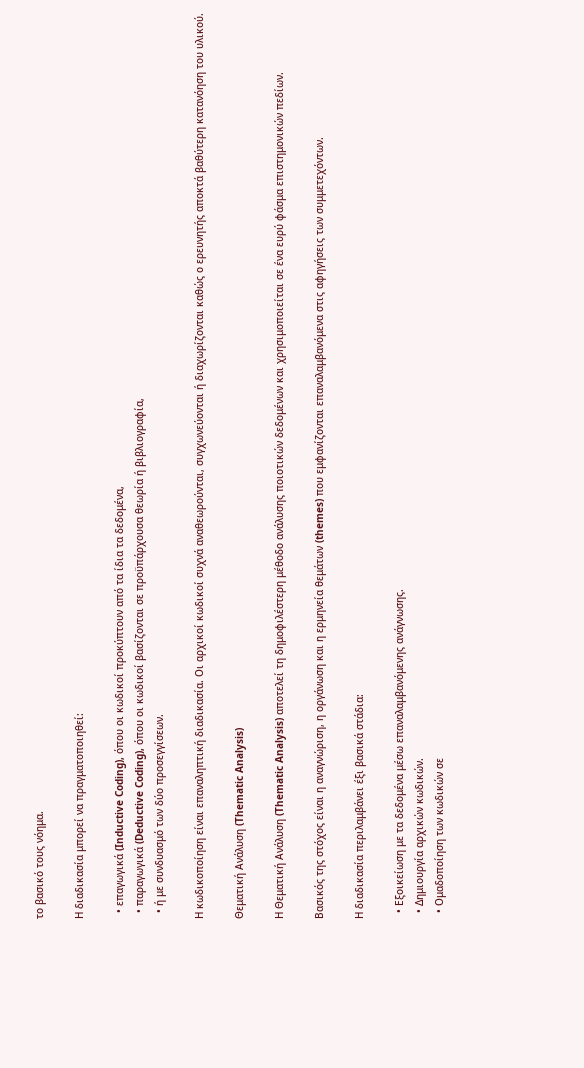το βασικό τους νόημα.

Η διαδικασία μπορεί να πραγματοποιηθεί:

  • επαγωγικά (Inductive Coding), όπου οι κωδικοί προκύπτουν από τα ίδια τα δεδομένα,
  • παραγωγικά (Deductive Coding), όπου οι κωδικοί βασίζονται σε προϋπάρχουσα θεωρία ή βιβλιογραφία,
  • ή με συνδυασμό των δύο προσεγγίσεων.

Η κωδικοποίηση είναι επαναληπτική διαδικασία. Οι αρχικοί κωδικοί συχνά αναθεωρούνται, συγχωνεύονται ή διαχωρίζονται καθώς ο ερευνητής αποκτά βαθύτερη κατανόηση του υλικού.

Θεματική Ανάλυση (Thematic Analysis)

Η Θεματική Ανάλυση (Thematic Analysis) αποτελεί τη δημοφιλέστερη μέθοδο ανάλυσης ποιοτικών δεδομένων και χρησιμοποιείται σε ένα ευρύ φάσμα επιστημονικών πεδίων.

Βασικός της στόχος είναι η αναγνώριση, η οργάνωση και η ερμηνεία θεμάτων (themes) που εμφανίζονται επαναλαμβανόμενα στις αφηγήσεις των συμμετεχόντων.

Η διαδικασία περιλαμβάνει έξι βασικά στάδια:

  • Εξοικείωση με τα δεδομένα μέσω επαναλαμβανόμενης ανάγνωσης.
  • Δημιουργία αρχικών κωδικών.
  • Ομαδοποίηση των κωδικών σε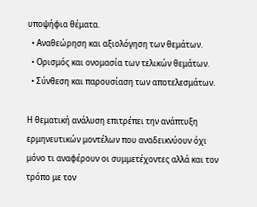υποψήφια θέματα.
  • Αναθεώρηση και αξιολόγηση των θεμάτων.
  • Ορισμός και ονομασία των τελικών θεμάτων.
  • Σύνθεση και παρουσίαση των αποτελεσμάτων.

Η θεματική ανάλυση επιτρέπει την ανάπτυξη ερμηνευτικών μοντέλων που αναδεικνύουν όχι μόνο τι αναφέρουν οι συμμετέχοντες αλλά και τον τρόπο με τον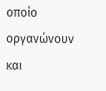οποίο οργανώνουν και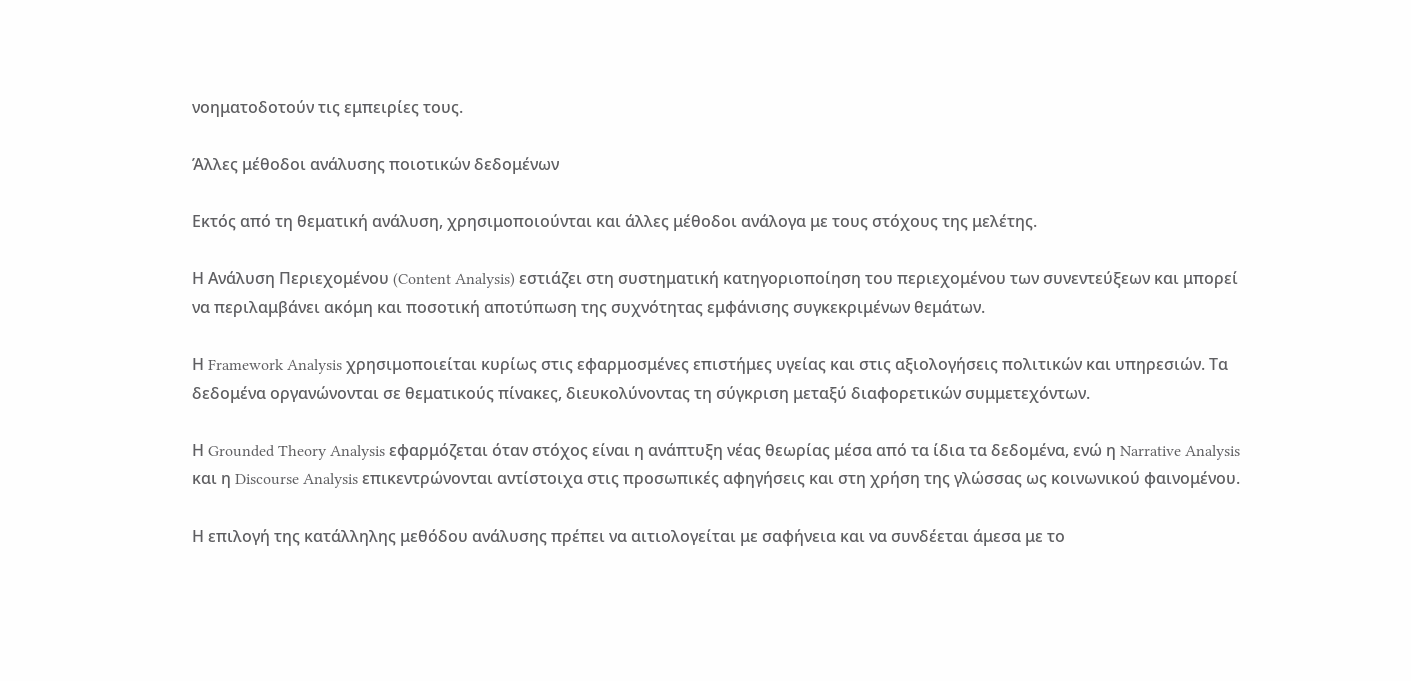νοηματοδοτούν τις εμπειρίες τους.

Άλλες μέθοδοι ανάλυσης ποιοτικών δεδομένων

Εκτός από τη θεματική ανάλυση, χρησιμοποιούνται και άλλες μέθοδοι ανάλογα με τους στόχους της μελέτης.

Η Ανάλυση Περιεχομένου (Content Analysis) εστιάζει στη συστηματική κατηγοριοποίηση του περιεχομένου των συνεντεύξεων και μπορεί να περιλαμβάνει ακόμη και ποσοτική αποτύπωση της συχνότητας εμφάνισης συγκεκριμένων θεμάτων.

Η Framework Analysis χρησιμοποιείται κυρίως στις εφαρμοσμένες επιστήμες υγείας και στις αξιολογήσεις πολιτικών και υπηρεσιών. Τα δεδομένα οργανώνονται σε θεματικούς πίνακες, διευκολύνοντας τη σύγκριση μεταξύ διαφορετικών συμμετεχόντων.

Η Grounded Theory Analysis εφαρμόζεται όταν στόχος είναι η ανάπτυξη νέας θεωρίας μέσα από τα ίδια τα δεδομένα, ενώ η Narrative Analysis και η Discourse Analysis επικεντρώνονται αντίστοιχα στις προσωπικές αφηγήσεις και στη χρήση της γλώσσας ως κοινωνικού φαινομένου.

Η επιλογή της κατάλληλης μεθόδου ανάλυσης πρέπει να αιτιολογείται με σαφήνεια και να συνδέεται άμεσα με το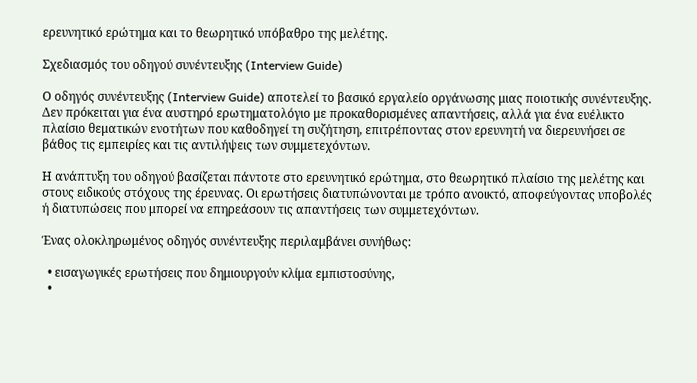ερευνητικό ερώτημα και το θεωρητικό υπόβαθρο της μελέτης.

Σχεδιασμός του οδηγού συνέντευξης (Interview Guide)

Ο οδηγός συνέντευξης (Interview Guide) αποτελεί το βασικό εργαλείο οργάνωσης μιας ποιοτικής συνέντευξης. Δεν πρόκειται για ένα αυστηρό ερωτηματολόγιο με προκαθορισμένες απαντήσεις, αλλά για ένα ευέλικτο πλαίσιο θεματικών ενοτήτων που καθοδηγεί τη συζήτηση, επιτρέποντας στον ερευνητή να διερευνήσει σε βάθος τις εμπειρίες και τις αντιλήψεις των συμμετεχόντων.

Η ανάπτυξη του οδηγού βασίζεται πάντοτε στο ερευνητικό ερώτημα, στο θεωρητικό πλαίσιο της μελέτης και στους ειδικούς στόχους της έρευνας. Οι ερωτήσεις διατυπώνονται με τρόπο ανοικτό, αποφεύγοντας υποβολές ή διατυπώσεις που μπορεί να επηρεάσουν τις απαντήσεις των συμμετεχόντων.

Ένας ολοκληρωμένος οδηγός συνέντευξης περιλαμβάνει συνήθως:

  • εισαγωγικές ερωτήσεις που δημιουργούν κλίμα εμπιστοσύνης,
  •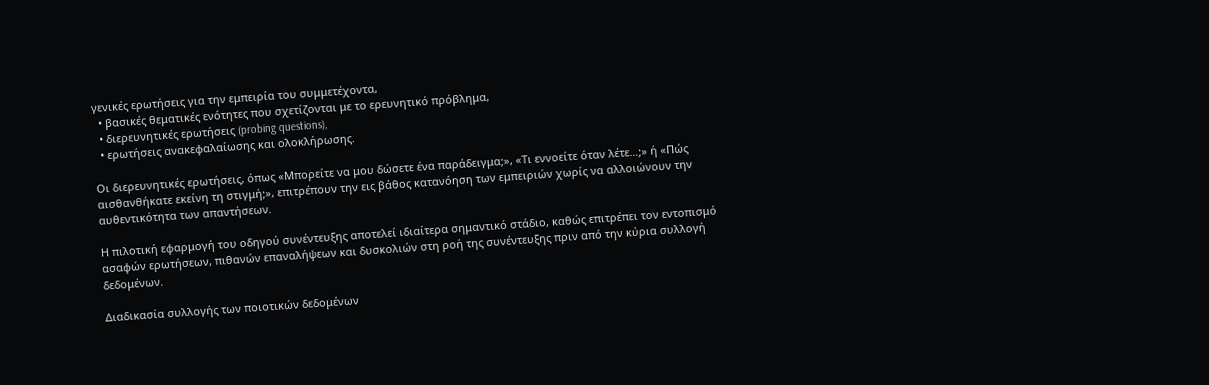γενικές ερωτήσεις για την εμπειρία του συμμετέχοντα,
  • βασικές θεματικές ενότητες που σχετίζονται με το ερευνητικό πρόβλημα,
  • διερευνητικές ερωτήσεις (probing questions),
  • ερωτήσεις ανακεφαλαίωσης και ολοκλήρωσης.

Οι διερευνητικές ερωτήσεις, όπως «Μπορείτε να μου δώσετε ένα παράδειγμα;», «Τι εννοείτε όταν λέτε…;» ή «Πώς αισθανθήκατε εκείνη τη στιγμή;», επιτρέπουν την εις βάθος κατανόηση των εμπειριών χωρίς να αλλοιώνουν την αυθεντικότητα των απαντήσεων.

Η πιλοτική εφαρμογή του οδηγού συνέντευξης αποτελεί ιδιαίτερα σημαντικό στάδιο, καθώς επιτρέπει τον εντοπισμό ασαφών ερωτήσεων, πιθανών επαναλήψεων και δυσκολιών στη ροή της συνέντευξης πριν από την κύρια συλλογή δεδομένων.

Διαδικασία συλλογής των ποιοτικών δεδομένων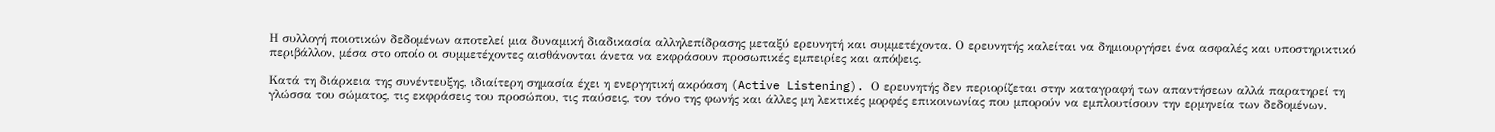Η συλλογή ποιοτικών δεδομένων αποτελεί μια δυναμική διαδικασία αλληλεπίδρασης μεταξύ ερευνητή και συμμετέχοντα. Ο ερευνητής καλείται να δημιουργήσει ένα ασφαλές και υποστηρικτικό περιβάλλον, μέσα στο οποίο οι συμμετέχοντες αισθάνονται άνετα να εκφράσουν προσωπικές εμπειρίες και απόψεις.

Κατά τη διάρκεια της συνέντευξης, ιδιαίτερη σημασία έχει η ενεργητική ακρόαση (Active Listening). Ο ερευνητής δεν περιορίζεται στην καταγραφή των απαντήσεων αλλά παρατηρεί τη γλώσσα του σώματος, τις εκφράσεις του προσώπου, τις παύσεις, τον τόνο της φωνής και άλλες μη λεκτικές μορφές επικοινωνίας που μπορούν να εμπλουτίσουν την ερμηνεία των δεδομένων.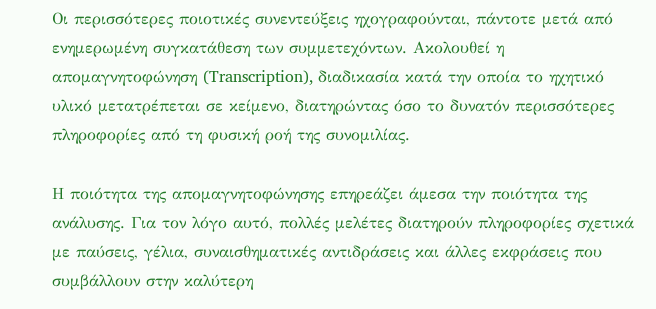Οι περισσότερες ποιοτικές συνεντεύξεις ηχογραφούνται, πάντοτε μετά από ενημερωμένη συγκατάθεση των συμμετεχόντων. Ακολουθεί η απομαγνητοφώνηση (Transcription), διαδικασία κατά την οποία το ηχητικό υλικό μετατρέπεται σε κείμενο, διατηρώντας όσο το δυνατόν περισσότερες πληροφορίες από τη φυσική ροή της συνομιλίας.

Η ποιότητα της απομαγνητοφώνησης επηρεάζει άμεσα την ποιότητα της ανάλυσης. Για τον λόγο αυτό, πολλές μελέτες διατηρούν πληροφορίες σχετικά με παύσεις, γέλια, συναισθηματικές αντιδράσεις και άλλες εκφράσεις που συμβάλλουν στην καλύτερη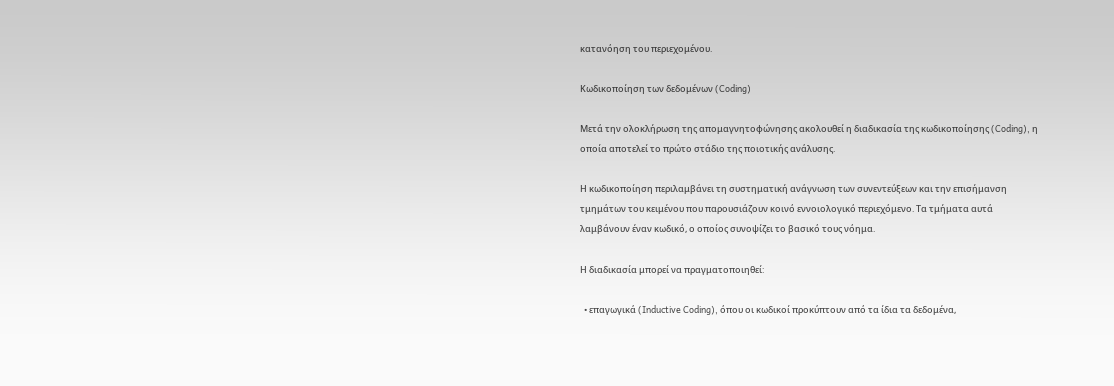κατανόηση του περιεχομένου.

Κωδικοποίηση των δεδομένων (Coding)

Μετά την ολοκλήρωση της απομαγνητοφώνησης ακολουθεί η διαδικασία της κωδικοποίησης (Coding), η οποία αποτελεί το πρώτο στάδιο της ποιοτικής ανάλυσης.

Η κωδικοποίηση περιλαμβάνει τη συστηματική ανάγνωση των συνεντεύξεων και την επισήμανση τμημάτων του κειμένου που παρουσιάζουν κοινό εννοιολογικό περιεχόμενο. Τα τμήματα αυτά λαμβάνουν έναν κωδικό, ο οποίος συνοψίζει το βασικό τους νόημα.

Η διαδικασία μπορεί να πραγματοποιηθεί:

  • επαγωγικά (Inductive Coding), όπου οι κωδικοί προκύπτουν από τα ίδια τα δεδομένα,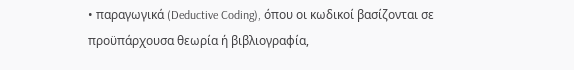• παραγωγικά (Deductive Coding), όπου οι κωδικοί βασίζονται σε προϋπάρχουσα θεωρία ή βιβλιογραφία,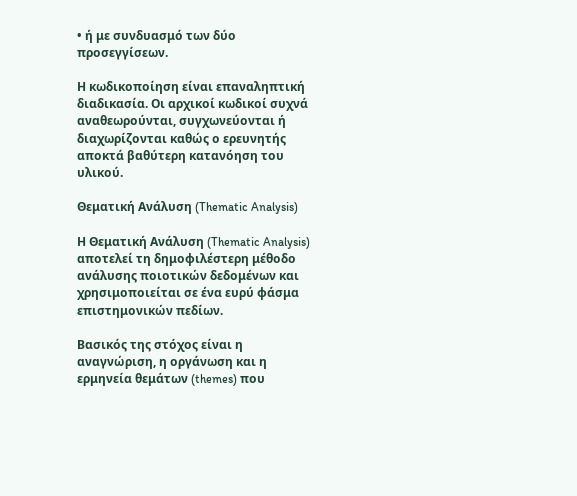• ή με συνδυασμό των δύο προσεγγίσεων.

Η κωδικοποίηση είναι επαναληπτική διαδικασία. Οι αρχικοί κωδικοί συχνά αναθεωρούνται, συγχωνεύονται ή διαχωρίζονται καθώς ο ερευνητής αποκτά βαθύτερη κατανόηση του υλικού.

Θεματική Ανάλυση (Thematic Analysis)

Η Θεματική Ανάλυση (Thematic Analysis) αποτελεί τη δημοφιλέστερη μέθοδο ανάλυσης ποιοτικών δεδομένων και χρησιμοποιείται σε ένα ευρύ φάσμα επιστημονικών πεδίων.

Βασικός της στόχος είναι η αναγνώριση, η οργάνωση και η ερμηνεία θεμάτων (themes) που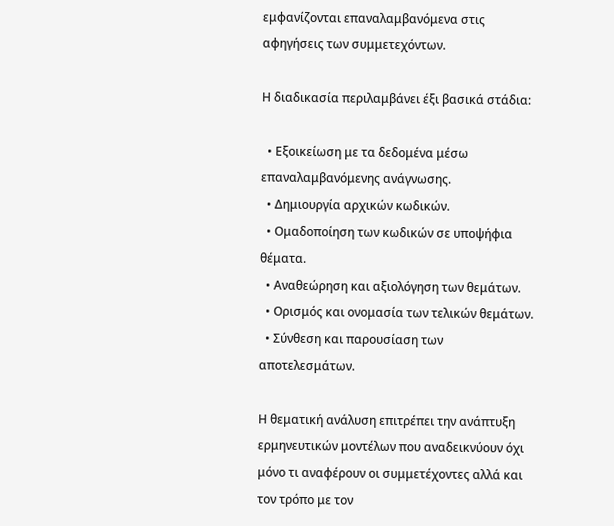εμφανίζονται επαναλαμβανόμενα στις αφηγήσεις των συμμετεχόντων.

Η διαδικασία περιλαμβάνει έξι βασικά στάδια:

  • Εξοικείωση με τα δεδομένα μέσω επαναλαμβανόμενης ανάγνωσης.
  • Δημιουργία αρχικών κωδικών.
  • Ομαδοποίηση των κωδικών σε υποψήφια θέματα.
  • Αναθεώρηση και αξιολόγηση των θεμάτων.
  • Ορισμός και ονομασία των τελικών θεμάτων.
  • Σύνθεση και παρουσίαση των αποτελεσμάτων.

Η θεματική ανάλυση επιτρέπει την ανάπτυξη ερμηνευτικών μοντέλων που αναδεικνύουν όχι μόνο τι αναφέρουν οι συμμετέχοντες αλλά και τον τρόπο με τον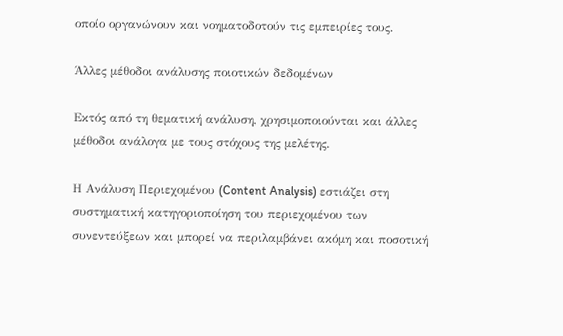οποίο οργανώνουν και νοηματοδοτούν τις εμπειρίες τους.

Άλλες μέθοδοι ανάλυσης ποιοτικών δεδομένων

Εκτός από τη θεματική ανάλυση, χρησιμοποιούνται και άλλες μέθοδοι ανάλογα με τους στόχους της μελέτης.

Η Ανάλυση Περιεχομένου (Content Analysis) εστιάζει στη συστηματική κατηγοριοποίηση του περιεχομένου των συνεντεύξεων και μπορεί να περιλαμβάνει ακόμη και ποσοτική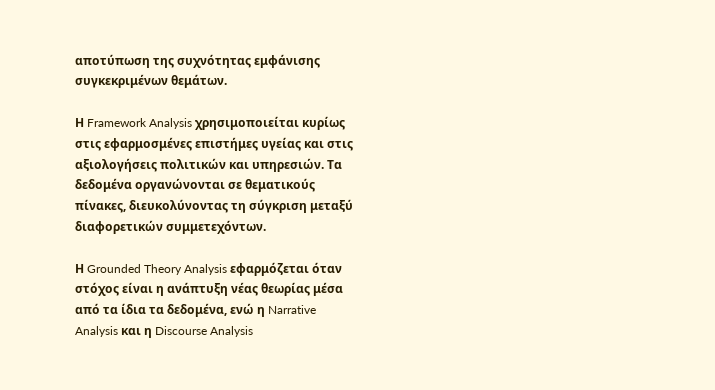αποτύπωση της συχνότητας εμφάνισης συγκεκριμένων θεμάτων.

Η Framework Analysis χρησιμοποιείται κυρίως στις εφαρμοσμένες επιστήμες υγείας και στις αξιολογήσεις πολιτικών και υπηρεσιών. Τα δεδομένα οργανώνονται σε θεματικούς πίνακες, διευκολύνοντας τη σύγκριση μεταξύ διαφορετικών συμμετεχόντων.

Η Grounded Theory Analysis εφαρμόζεται όταν στόχος είναι η ανάπτυξη νέας θεωρίας μέσα από τα ίδια τα δεδομένα, ενώ η Narrative Analysis και η Discourse Analysis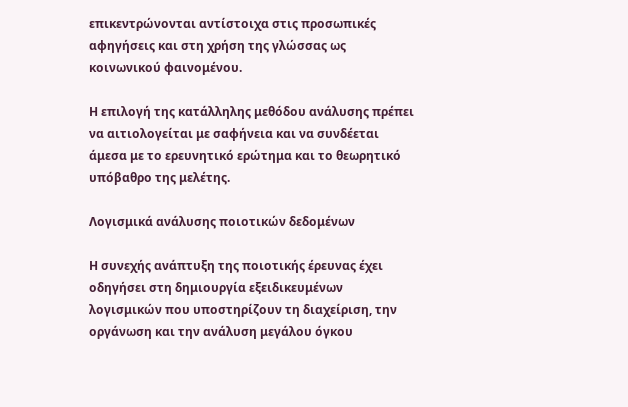επικεντρώνονται αντίστοιχα στις προσωπικές αφηγήσεις και στη χρήση της γλώσσας ως κοινωνικού φαινομένου.

Η επιλογή της κατάλληλης μεθόδου ανάλυσης πρέπει να αιτιολογείται με σαφήνεια και να συνδέεται άμεσα με το ερευνητικό ερώτημα και το θεωρητικό υπόβαθρο της μελέτης.

Λογισμικά ανάλυσης ποιοτικών δεδομένων

Η συνεχής ανάπτυξη της ποιοτικής έρευνας έχει οδηγήσει στη δημιουργία εξειδικευμένων λογισμικών που υποστηρίζουν τη διαχείριση, την οργάνωση και την ανάλυση μεγάλου όγκου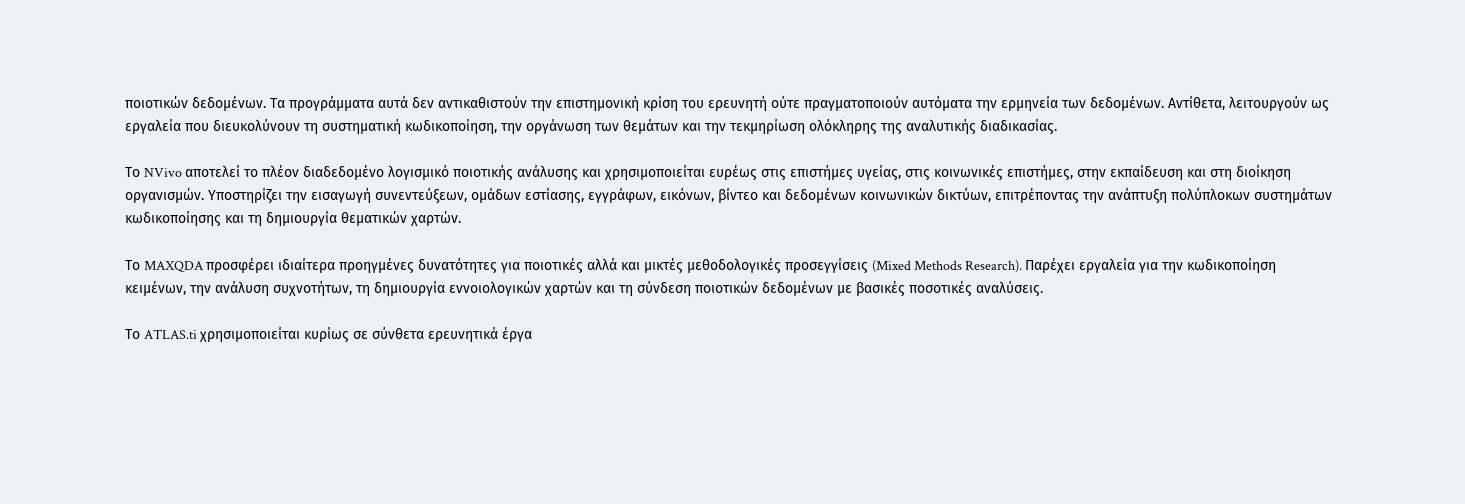ποιοτικών δεδομένων. Τα προγράμματα αυτά δεν αντικαθιστούν την επιστημονική κρίση του ερευνητή ούτε πραγματοποιούν αυτόματα την ερμηνεία των δεδομένων. Αντίθετα, λειτουργούν ως εργαλεία που διευκολύνουν τη συστηματική κωδικοποίηση, την οργάνωση των θεμάτων και την τεκμηρίωση ολόκληρης της αναλυτικής διαδικασίας.

Το NVivo αποτελεί το πλέον διαδεδομένο λογισμικό ποιοτικής ανάλυσης και χρησιμοποιείται ευρέως στις επιστήμες υγείας, στις κοινωνικές επιστήμες, στην εκπαίδευση και στη διοίκηση οργανισμών. Υποστηρίζει την εισαγωγή συνεντεύξεων, ομάδων εστίασης, εγγράφων, εικόνων, βίντεο και δεδομένων κοινωνικών δικτύων, επιτρέποντας την ανάπτυξη πολύπλοκων συστημάτων κωδικοποίησης και τη δημιουργία θεματικών χαρτών.

Το MAXQDA προσφέρει ιδιαίτερα προηγμένες δυνατότητες για ποιοτικές αλλά και μικτές μεθοδολογικές προσεγγίσεις (Mixed Methods Research). Παρέχει εργαλεία για την κωδικοποίηση κειμένων, την ανάλυση συχνοτήτων, τη δημιουργία εννοιολογικών χαρτών και τη σύνδεση ποιοτικών δεδομένων με βασικές ποσοτικές αναλύσεις.

Το ATLAS.ti χρησιμοποιείται κυρίως σε σύνθετα ερευνητικά έργα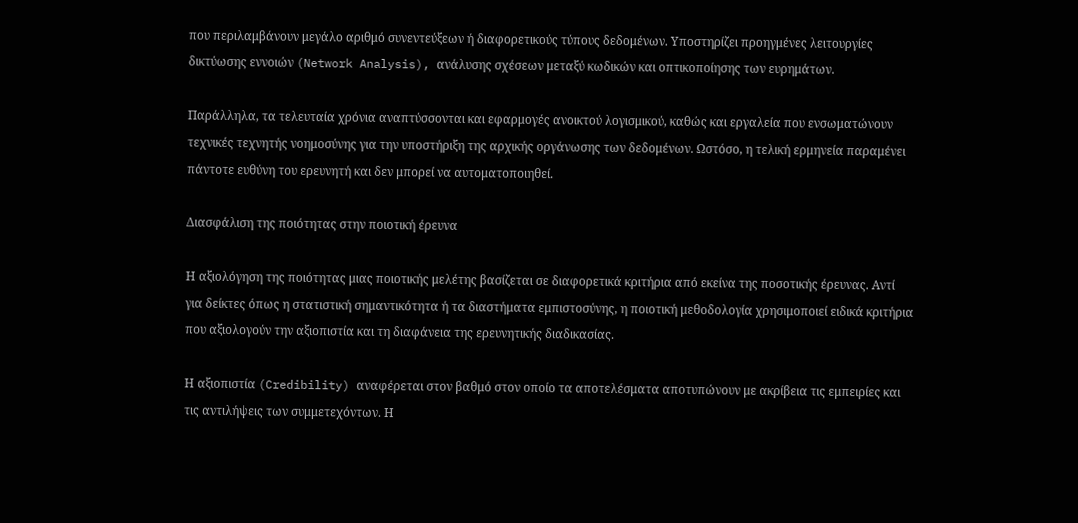που περιλαμβάνουν μεγάλο αριθμό συνεντεύξεων ή διαφορετικούς τύπους δεδομένων. Υποστηρίζει προηγμένες λειτουργίες δικτύωσης εννοιών (Network Analysis), ανάλυσης σχέσεων μεταξύ κωδικών και οπτικοποίησης των ευρημάτων.

Παράλληλα, τα τελευταία χρόνια αναπτύσσονται και εφαρμογές ανοικτού λογισμικού, καθώς και εργαλεία που ενσωματώνουν τεχνικές τεχνητής νοημοσύνης για την υποστήριξη της αρχικής οργάνωσης των δεδομένων. Ωστόσο, η τελική ερμηνεία παραμένει πάντοτε ευθύνη του ερευνητή και δεν μπορεί να αυτοματοποιηθεί.

Διασφάλιση της ποιότητας στην ποιοτική έρευνα

Η αξιολόγηση της ποιότητας μιας ποιοτικής μελέτης βασίζεται σε διαφορετικά κριτήρια από εκείνα της ποσοτικής έρευνας. Αντί για δείκτες όπως η στατιστική σημαντικότητα ή τα διαστήματα εμπιστοσύνης, η ποιοτική μεθοδολογία χρησιμοποιεί ειδικά κριτήρια που αξιολογούν την αξιοπιστία και τη διαφάνεια της ερευνητικής διαδικασίας.

Η αξιοπιστία (Credibility) αναφέρεται στον βαθμό στον οποίο τα αποτελέσματα αποτυπώνουν με ακρίβεια τις εμπειρίες και τις αντιλήψεις των συμμετεχόντων. Η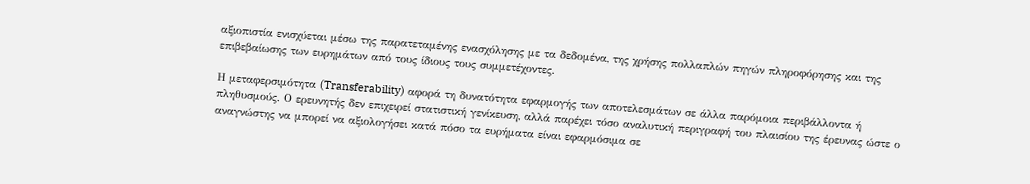αξιοπιστία ενισχύεται μέσω της παρατεταμένης ενασχόλησης με τα δεδομένα, της χρήσης πολλαπλών πηγών πληροφόρησης και της επιβεβαίωσης των ευρημάτων από τους ίδιους τους συμμετέχοντες.

Η μεταφερσιμότητα (Transferability) αφορά τη δυνατότητα εφαρμογής των αποτελεσμάτων σε άλλα παρόμοια περιβάλλοντα ή πληθυσμούς. Ο ερευνητής δεν επιχειρεί στατιστική γενίκευση, αλλά παρέχει τόσο αναλυτική περιγραφή του πλαισίου της έρευνας ώστε ο αναγνώστης να μπορεί να αξιολογήσει κατά πόσο τα ευρήματα είναι εφαρμόσιμα σε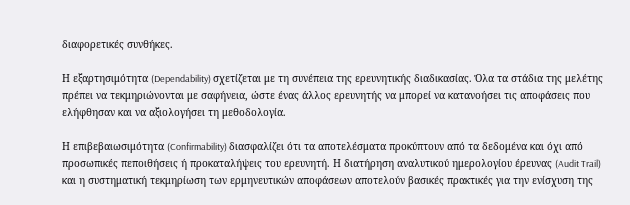διαφορετικές συνθήκες.

Η εξαρτησιμότητα (Dependability) σχετίζεται με τη συνέπεια της ερευνητικής διαδικασίας. Όλα τα στάδια της μελέτης πρέπει να τεκμηριώνονται με σαφήνεια, ώστε ένας άλλος ερευνητής να μπορεί να κατανοήσει τις αποφάσεις που ελήφθησαν και να αξιολογήσει τη μεθοδολογία.

Η επιβεβαιωσιμότητα (Confirmability) διασφαλίζει ότι τα αποτελέσματα προκύπτουν από τα δεδομένα και όχι από προσωπικές πεποιθήσεις ή προκαταλήψεις του ερευνητή. Η διατήρηση αναλυτικού ημερολογίου έρευνας (Audit Trail) και η συστηματική τεκμηρίωση των ερμηνευτικών αποφάσεων αποτελούν βασικές πρακτικές για την ενίσχυση της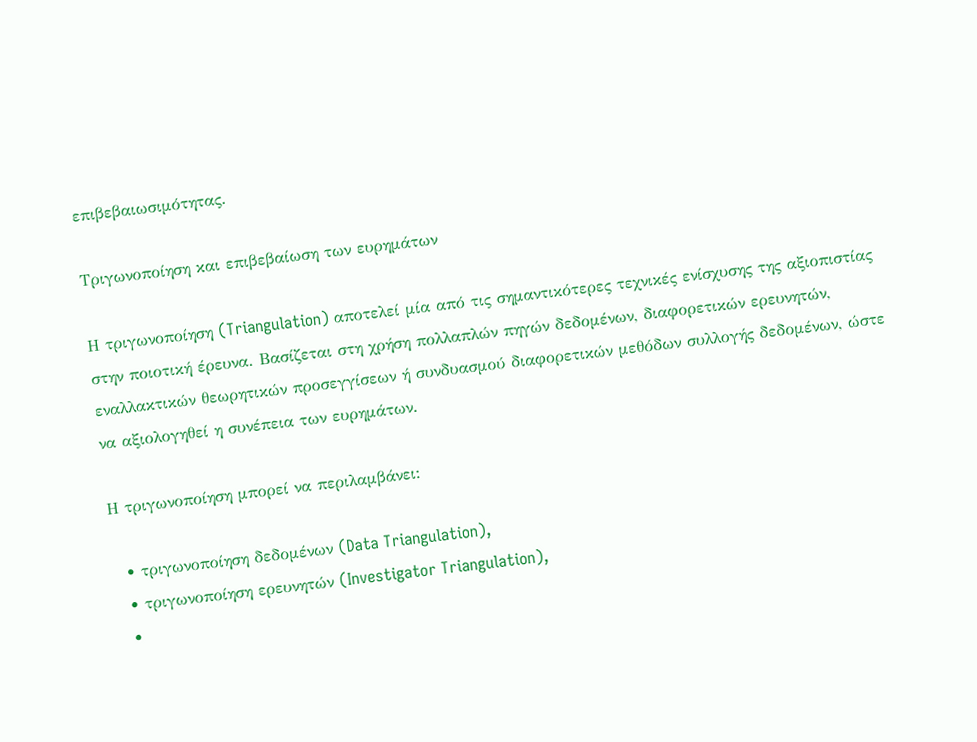επιβεβαιωσιμότητας.

Τριγωνοποίηση και επιβεβαίωση των ευρημάτων

Η τριγωνοποίηση (Triangulation) αποτελεί μία από τις σημαντικότερες τεχνικές ενίσχυσης της αξιοπιστίας στην ποιοτική έρευνα. Βασίζεται στη χρήση πολλαπλών πηγών δεδομένων, διαφορετικών ερευνητών, εναλλακτικών θεωρητικών προσεγγίσεων ή συνδυασμού διαφορετικών μεθόδων συλλογής δεδομένων, ώστε να αξιολογηθεί η συνέπεια των ευρημάτων.

Η τριγωνοποίηση μπορεί να περιλαμβάνει:

  • τριγωνοποίηση δεδομένων (Data Triangulation),
  • τριγωνοποίηση ερευνητών (Investigator Triangulation),
  •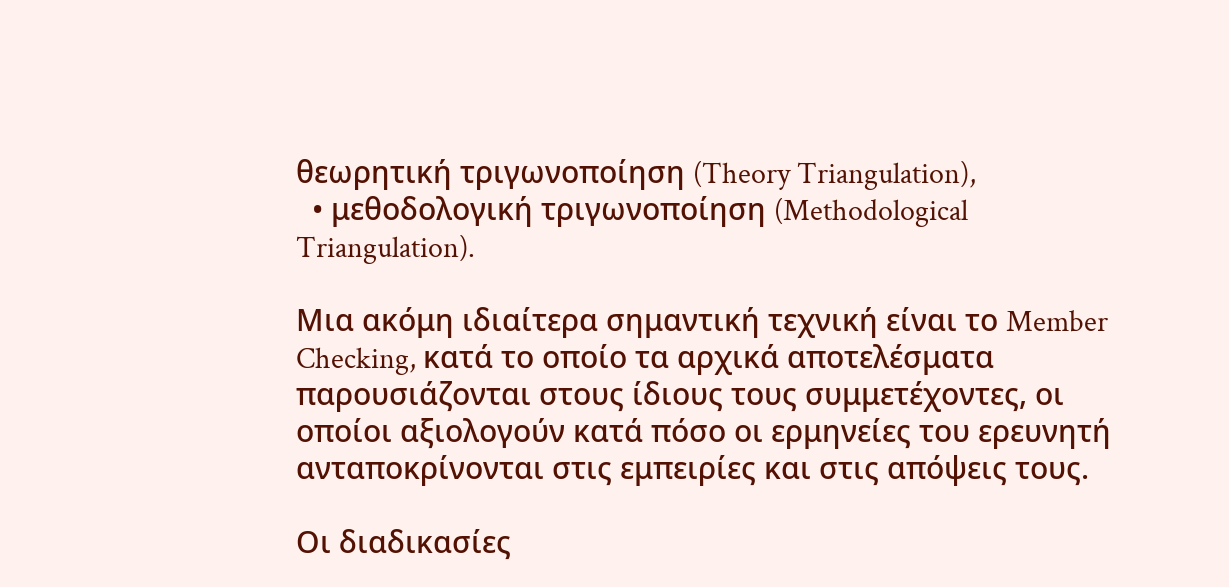θεωρητική τριγωνοποίηση (Theory Triangulation),
  • μεθοδολογική τριγωνοποίηση (Methodological Triangulation).

Μια ακόμη ιδιαίτερα σημαντική τεχνική είναι το Member Checking, κατά το οποίο τα αρχικά αποτελέσματα παρουσιάζονται στους ίδιους τους συμμετέχοντες, οι οποίοι αξιολογούν κατά πόσο οι ερμηνείες του ερευνητή ανταποκρίνονται στις εμπειρίες και στις απόψεις τους.

Οι διαδικασίες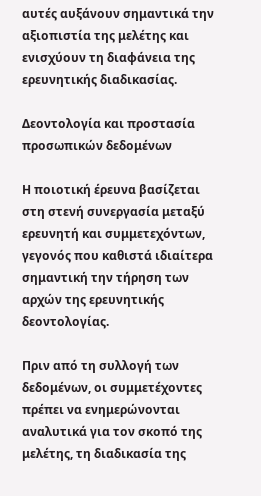αυτές αυξάνουν σημαντικά την αξιοπιστία της μελέτης και ενισχύουν τη διαφάνεια της ερευνητικής διαδικασίας.

Δεοντολογία και προστασία προσωπικών δεδομένων

Η ποιοτική έρευνα βασίζεται στη στενή συνεργασία μεταξύ ερευνητή και συμμετεχόντων, γεγονός που καθιστά ιδιαίτερα σημαντική την τήρηση των αρχών της ερευνητικής δεοντολογίας.

Πριν από τη συλλογή των δεδομένων, οι συμμετέχοντες πρέπει να ενημερώνονται αναλυτικά για τον σκοπό της μελέτης, τη διαδικασία της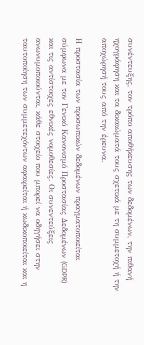συνέντευξης, τον τρόπο αποθήκευσης των δεδομένων, την πιθανή ηχογράφηση και τα δικαιώματά τους σχετικά με τη συμμετοχή ή την αποχώρησή τους από την έρευνα.

Η προστασία των προσωπικών δεδομένων πραγματοποιείται σύμφωνα με τον Γενικό Κανονισμό Προστασίας Δεδομένων (GDPR) και τις αντίστοιχες εθνικές νομοθεσίες. Οι συνεντεύξεις ανωνυμοποιούνται, κάθε στοιχείο που μπορεί να οδηγήσει στην ταυτοποίηση των συμμετεχόντων αφαιρείται ή κωδικοποιείται και η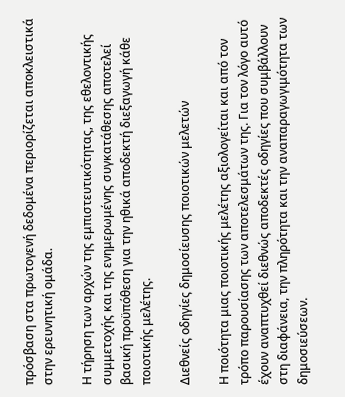πρόσβαση στα πρωτογενή δεδομένα περιορίζεται αποκλειστικά στην ερευνητική ομάδα.

Η τήρηση των αρχών της εμπιστευτικότητας, της εθελοντικής συμμετοχής και της ενημερωμένης συγκατάθεσης αποτελεί βασική προϋπόθεση για την ηθικά αποδεκτή διεξαγωγή κάθε ποιοτικής μελέτης.

Διεθνείς οδηγίες δημοσίευσης ποιοτικών μελετών

Η ποιότητα μιας ποιοτικής μελέτης αξιολογείται και από τον τρόπο παρουσίασης των αποτελεσμάτων της. Για τον λόγο αυτό έχουν αναπτυχθεί διεθνώς αποδεκτές οδηγίες που συμβάλλουν στη διαφάνεια, την πληρότητα και την αναπαραγωγιμότητα των δημοσιεύσεων.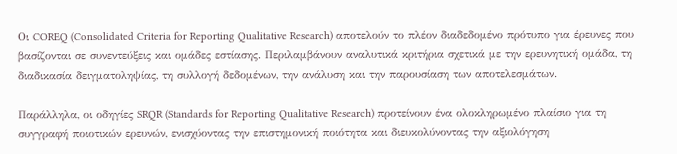Οι COREQ (Consolidated Criteria for Reporting Qualitative Research) αποτελούν το πλέον διαδεδομένο πρότυπο για έρευνες που βασίζονται σε συνεντεύξεις και ομάδες εστίασης. Περιλαμβάνουν αναλυτικά κριτήρια σχετικά με την ερευνητική ομάδα, τη διαδικασία δειγματοληψίας, τη συλλογή δεδομένων, την ανάλυση και την παρουσίαση των αποτελεσμάτων.

Παράλληλα, οι οδηγίες SRQR (Standards for Reporting Qualitative Research) προτείνουν ένα ολοκληρωμένο πλαίσιο για τη συγγραφή ποιοτικών ερευνών, ενισχύοντας την επιστημονική ποιότητα και διευκολύνοντας την αξιολόγηση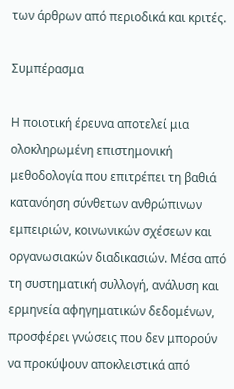των άρθρων από περιοδικά και κριτές.

Συμπέρασμα

Η ποιοτική έρευνα αποτελεί μια ολοκληρωμένη επιστημονική μεθοδολογία που επιτρέπει τη βαθιά κατανόηση σύνθετων ανθρώπινων εμπειριών, κοινωνικών σχέσεων και οργανωσιακών διαδικασιών. Μέσα από τη συστηματική συλλογή, ανάλυση και ερμηνεία αφηγηματικών δεδομένων, προσφέρει γνώσεις που δεν μπορούν να προκύψουν αποκλειστικά από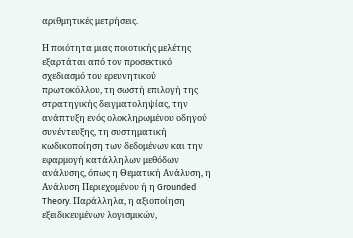αριθμητικές μετρήσεις.

Η ποιότητα μιας ποιοτικής μελέτης εξαρτάται από τον προσεκτικό σχεδιασμό του ερευνητικού πρωτοκόλλου, τη σωστή επιλογή της στρατηγικής δειγματοληψίας, την ανάπτυξη ενός ολοκληρωμένου οδηγού συνέντευξης, τη συστηματική κωδικοποίηση των δεδομένων και την εφαρμογή κατάλληλων μεθόδων ανάλυσης, όπως η Θεματική Ανάλυση, η Ανάλυση Περιεχομένου ή η Grounded Theory. Παράλληλα, η αξιοποίηση εξειδικευμένων λογισμικών,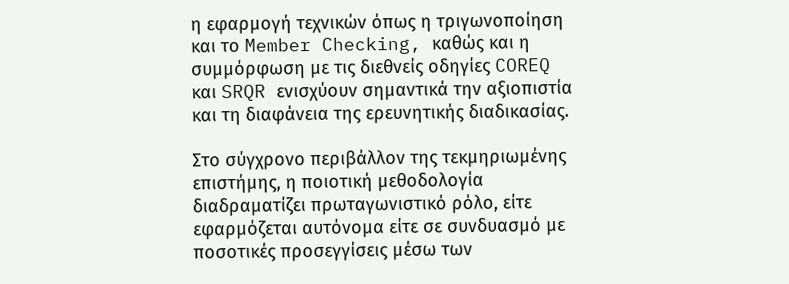η εφαρμογή τεχνικών όπως η τριγωνοποίηση και το Member Checking, καθώς και η συμμόρφωση με τις διεθνείς οδηγίες COREQ και SRQR ενισχύουν σημαντικά την αξιοπιστία και τη διαφάνεια της ερευνητικής διαδικασίας.

Στο σύγχρονο περιβάλλον της τεκμηριωμένης επιστήμης, η ποιοτική μεθοδολογία διαδραματίζει πρωταγωνιστικό ρόλο, είτε εφαρμόζεται αυτόνομα είτε σε συνδυασμό με ποσοτικές προσεγγίσεις μέσω των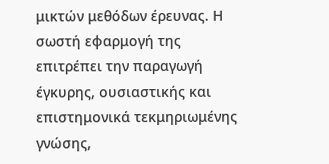μικτών μεθόδων έρευνας. Η σωστή εφαρμογή της επιτρέπει την παραγωγή έγκυρης, ουσιαστικής και επιστημονικά τεκμηριωμένης γνώσης,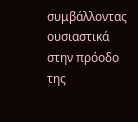συμβάλλοντας ουσιαστικά στην πρόοδο της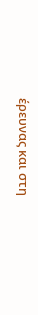έρευνας και στη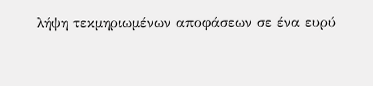λήψη τεκμηριωμένων αποφάσεων σε ένα ευρύ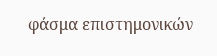φάσμα επιστημονικών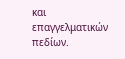και επαγγελματικών πεδίων.